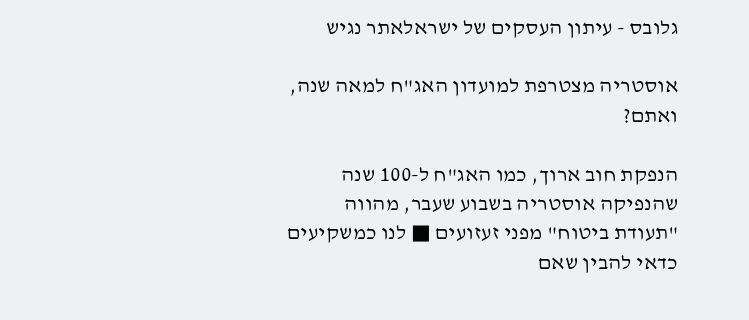גלובס - עיתון העסקים של ישראלאתר נגיש

אוסטריה מצטרפת למועדון האג"ח למאה שנה, ואתם?

הנפקת חוב ארוך, כמו האג"ח ל-100 שנה שהנפיקה אוסטריה בשבוע שעבר, מהווה "תעודת ביטוח" מפני זעזועים ■ לנו כמשקיעים כדאי להבין שאם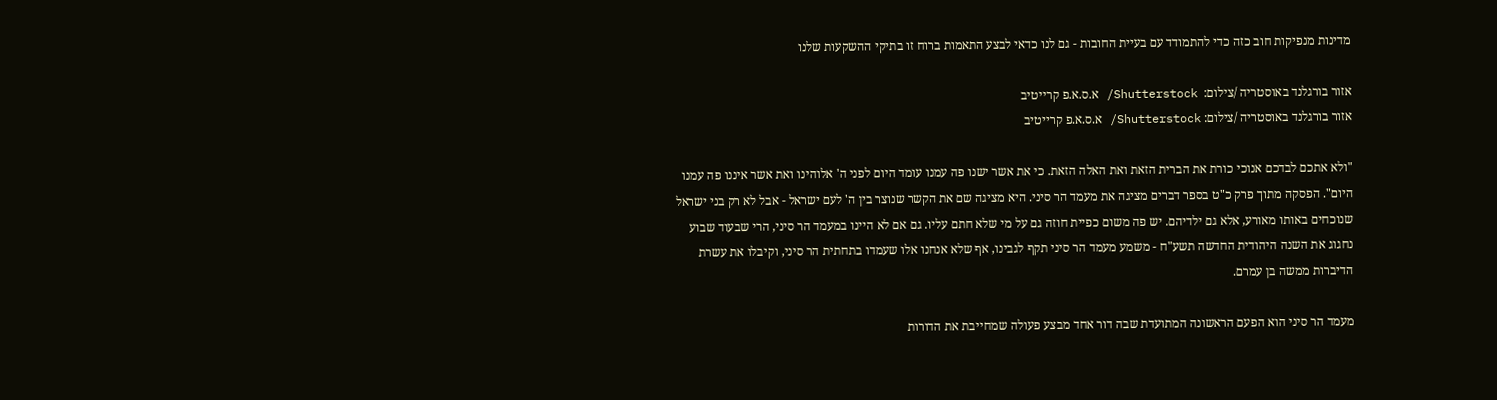מדינות מנפיקות חוב כזה כדי להתמודד עם בעיית החובות - גם לנו כדאי לבצע התאמות ברוח זו בתיקי ההשקעות שלנו

אזור בורגלנד באוסטריה /צילום:  Shutterstock/ א.ס.א.פ קרייטיב
אזור בורגלנד באוסטריה /צילום: Shutterstock/ א.ס.א.פ קרייטיב

"ולא אתכם לבדכם אנוכי כורת את הברית הזאת ואת האלה הזאת. כי את אשר ישנו פה עמנו עומד היום לפני ה' אלוהינו ואת אשר איננו פה עמנו היום". הפסקה מתוך פרק כ"ט בספר דברים מציגה את מעמד הר סיני. היא מציגה שם את הקשר שנוצר בין ה' לעם ישראל - אבל לא רק בני ישראל שנוכחים באותו מאורע, אלא גם ילדיהם. יש פה משום כפיית חוזה גם על מי שלא חתם עליו. גם אם לא היינו במעמד הר סיני, הרי שבעוד שבוע נחגוג את השנה היהודית החדשה תשע"ח - משמע מעמד הר סיני תקף לגבינו, אף שלא אנחנו אלו שעמדו בתחתית הר סיני, וקיבלו את עשרת הדיברות ממשה בן עמרם.

מעמד הר סיני הוא הפעם הראשונה המתועדת שבה דור אחד מבצע פעולה שמחייבת את הדורות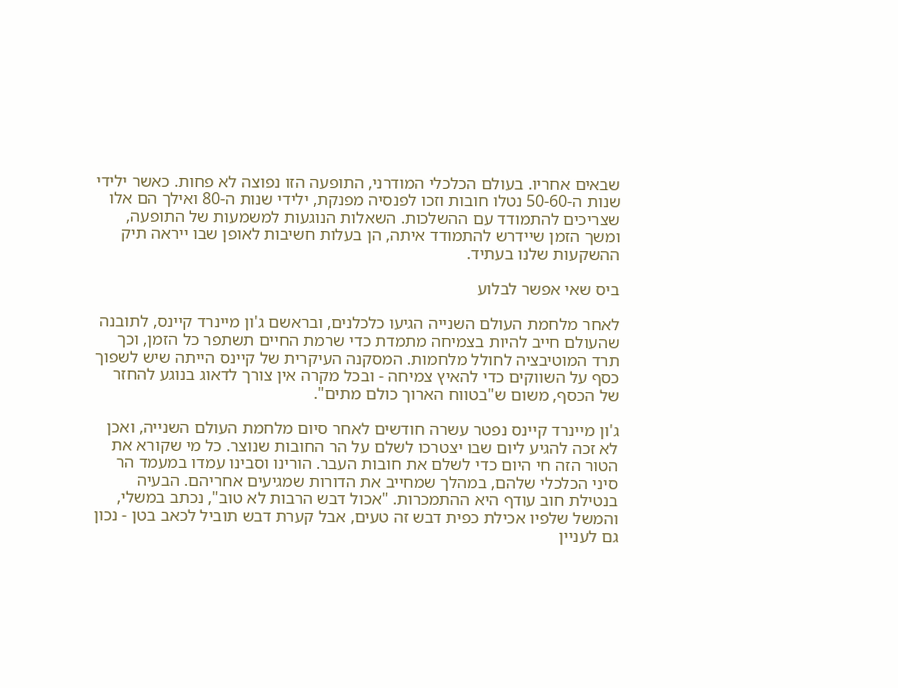שבאים אחריו. בעולם הכלכלי המודרני, התופעה הזו נפוצה לא פחות. כאשר ילידי שנות ה-50-60 נטלו חובות וזכו לפנסיה מפנקת, ילידי שנות ה-80 ואילך הם אלו שצריכים להתמודד עם ההשלכות. השאלות הנוגעות למשמעות של התופעה, ומשך הזמן שיידרש להתמודד איתה, הן בעלות חשיבות לאופן שבו ייראה תיק ההשקעות שלנו בעתיד.

ביס שאי אפשר לבלוע

לאחר מלחמת העולם השנייה הגיעו כלכלנים, ובראשם ג'ון מיינרד קיינס, לתובנה שהעולם חייב להיות בצמיחה מתמדת כדי שרמת החיים תשתפר כל הזמן, וכך תרד המוטיבציה לחולל מלחמות. המסקנה העיקרית של קיינס הייתה שיש לשפוך כסף על השווקים כדי להאיץ צמיחה - ובכל מקרה אין צורך לדאוג בנוגע להחזר של הכסף, משום ש"בטווח הארוך כולם מתים".

ג'ון מיינרד קיינס נפטר עשרה חודשים לאחר סיום מלחמת העולם השנייה, ואכן לא זכה להגיע ליום שבו יצטרכו לשלם על הר החובות שנוצר. כל מי שקורא את הטור הזה חי היום כדי לשלם את חובות העבר. הורינו וסבינו עמדו במעמד הר סיני הכלכלי שלהם, במהלך שמחייב את הדורות שמגיעים אחריהם. הבעיה בנטילת חוב עודף היא ההתמכרות. "אכול דבש הרבות לא טוב", נכתב במשלי, והמשל שלפיו אכילת כפית דבש זה טעים, אבל קערת דבש תוביל לכאב בטן - נכון גם לעניין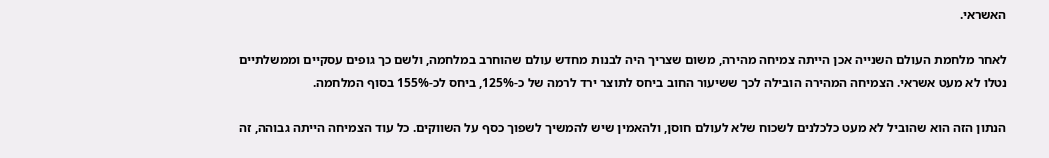האשראי.

לאחר מלחמת העולם השנייה אכן הייתה צמיחה מהירה, משום שצריך היה לבנות מחדש עולם שהוחרב במלחמה, ולשם כך גופים עסקיים וממשלתיים נטלו לא מעט אשראי. הצמיחה המהירה הובילה לכך ששיעור החוב ביחס לתוצר ירד לרמה של כ-125%, ביחס לכ-155% בסוף המלחמה.

הנתון הזה הוא שהוביל לא מעט כלכלנים לשכוח שלא לעולם חוסן, ולהאמין שיש להמשיך לשפוך כסף על השווקים. כל עוד הצמיחה הייתה גבוהה, זה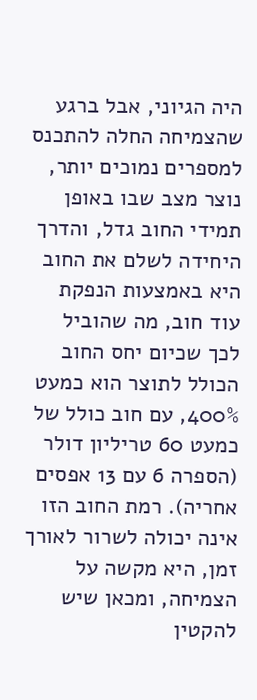היה הגיוני, אבל ברגע שהצמיחה החלה להתכנס למספרים נמוכים יותר, נוצר מצב שבו באופן תמידי החוב גדל, והדרך היחידה לשלם את החוב היא באמצעות הנפקת עוד חוב, מה שהוביל לכך שכיום יחס החוב הכולל לתוצר הוא כמעט 400%, עם חוב כולל של כמעט 60 טריליון דולר (הספרה 6 עם 13 אפסים אחריה). רמת החוב הזו אינה יכולה לשרור לאורך זמן, היא מקשה על הצמיחה, ומכאן שיש להקטין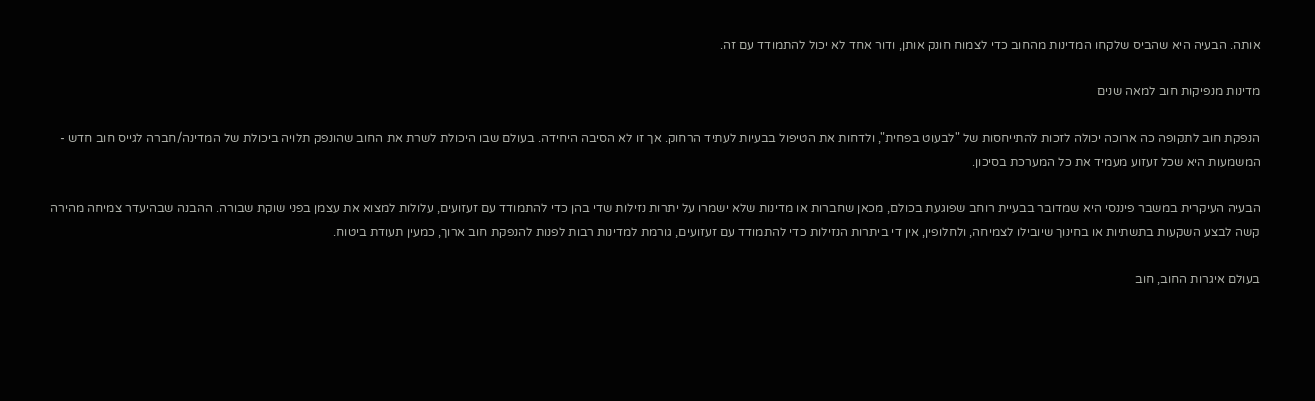אותה. הבעיה היא שהביס שלקחו המדינות מהחוב כדי לצמוח חונק אותן, ודור אחד לא יכול להתמודד עם זה.

מדינות מנפיקות חוב למאה שנים

הנפקת חוב לתקופה כה ארוכה יכולה לזכות להתייחסות של "לבעוט בפחית", ולדחות את הטיפול בבעיות לעתיד הרחוק. אך זו לא הסיבה היחידה. בעולם שבו היכולת לשרת את החוב שהונפק תלויה ביכולת של המדינה/חברה לגייס חוב חדש - המשמעות היא שכל זעזוע מעמיד את כל המערכת בסיכון.

הבעיה העיקרית במשבר פיננסי היא שמדובר בבעיית רוחב שפוגעת בכולם, מכאן שחברות או מדינות שלא ישמרו על יתרות נזילות שדי בהן כדי להתמודד עם זעזועים, עלולות למצוא את עצמן בפני שוקת שבורה. ההבנה שבהיעדר צמיחה מהירה קשה לבצע השקעות בתשתיות או בחינוך שיובילו לצמיחה, ולחלופין, אין די ביתרות הנזילות כדי להתמודד עם זעזועים, גורמת למדינות רבות לפנות להנפקת חוב ארוך, כמעין תעודת ביטוח.

בעולם איגרות החוב, חוב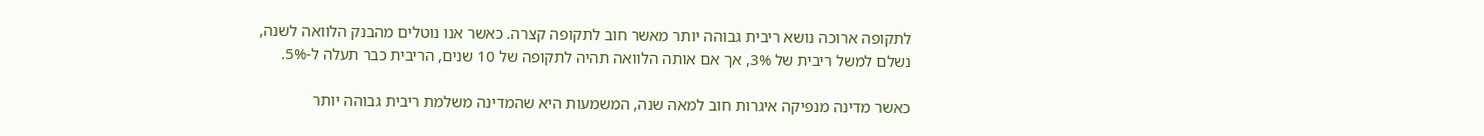לתקופה ארוכה נושא ריבית גבוהה יותר מאשר חוב לתקופה קצרה. כאשר אנו נוטלים מהבנק הלוואה לשנה, נשלם למשל ריבית של 3%, אך אם אותה הלוואה תהיה לתקופה של 10 שנים, הריבית כבר תעלה ל-5%.

כאשר מדינה מנפיקה איגרות חוב למאה שנה, המשמעות היא שהמדינה משלמת ריבית גבוהה יותר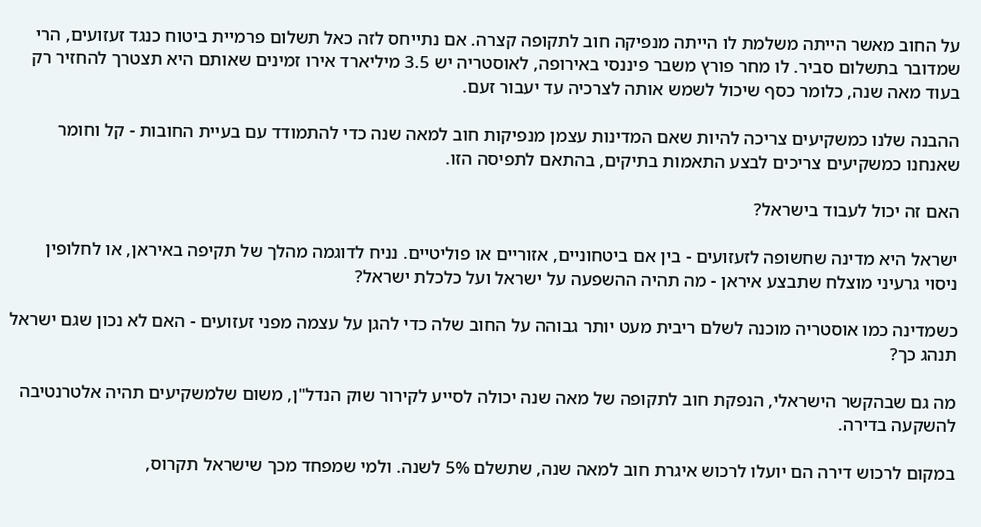על החוב מאשר הייתה משלמת לו הייתה מנפיקה חוב לתקופה קצרה. אם נתייחס לזה כאל תשלום פרמיית ביטוח כנגד זעזועים, הרי שמדובר בתשלום סביר. לו מחר פורץ משבר פיננסי באירופה, לאוסטריה יש 3.5 מיליארד אירו זמינים שאותם היא תצטרך להחזיר רק בעוד מאה שנה, כלומר כסף שיכול לשמש אותה לצרכיה עד יעבור זעם.

ההבנה שלנו כמשקיעים צריכה להיות שאם המדינות עצמן מנפיקות חוב למאה שנה כדי להתמודד עם בעיית החובות - קל וחומר שאנחנו כמשקיעים צריכים לבצע התאמות בתיקים, בהתאם לתפיסה הזו.

האם זה יכול לעבוד בישראל?

ישראל היא מדינה שחשופה לזעזועים - בין אם ביטחוניים, אזוריים או פוליטיים. נניח לדוגמה מהלך של תקיפה באיראן, או לחלופין ניסוי גרעיני מוצלח שתבצע איראן - מה תהיה ההשפעה על ישראל ועל כלכלת ישראל?

כשמדינה כמו אוסטריה מוכנה לשלם ריבית מעט יותר גבוהה על החוב שלה כדי להגן על עצמה מפני זעזועים - האם לא נכון שגם ישראל תנהג כך?

מה גם שבהקשר הישראלי, הנפקת חוב לתקופה של מאה שנה יכולה לסייע לקירור שוק הנדל"ן, משום שלמשקיעים תהיה אלטרנטיבה להשקעה בדירה.

במקום לרכוש דירה הם יועלו לרכוש איגרת חוב למאה שנה, שתשלם 5% לשנה. ולמי שמפחד מכך שישראל תקרוס,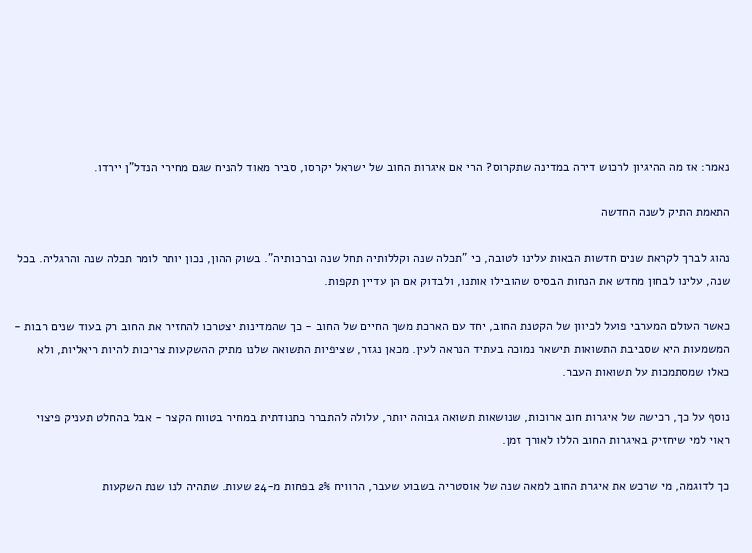נאמר: אז מה ההיגיון לרכוש דירה במדינה שתקרוס? הרי אם איגרות החוב של ישראל יקרסו, סביר מאוד להניח שגם מחירי הנדל"ן יירדו.

התאמת התיק לשנה החדשה

נהוג לברך לקראת שנים חדשות הבאות עלינו לטובה, כי "תכלה שנה וקללותיה תחל שנה וברכותיה". בשוק ההון, נכון יותר לומר תכלה שנה והרגליה. בכל שנה, עלינו לבחון מחדש את הנחות הבסיס שהובילו אותנו, ולבדוק אם הן עדיין תקפות.

כאשר העולם המערבי פועל לכיוון של הקטנת החוב, יחד עם הארכת משך החיים של החוב - כך שהמדינות יצטרכו להחזיר את החוב רק בעוד שנים רבות - המשמעות היא שסביבת התשואות תישאר נמוכה בעתיד הנראה לעין. מכאן נגזר, שציפיות התשואה שלנו מתיק ההשקעות צריכות להיות ריאליות, ולא כאלו שמסתמכות על תשואות העבר.

נוסף על כך, רכישה של איגרות חוב ארוכות, שנושאות תשואה גבוהה יותר, עלולה להתברר כתנודתית במחיר בטווח הקצר - אבל בהחלט תעניק פיצוי ראוי למי שיחזיק באיגרות החוב הללו לאורך זמן.

כך לדוגמה, מי שרכש את איגרת החוב למאה שנה של אוסטריה בשבוע שעבר, הרוויח 2% בפחות מ-24 שעות. שתהיה לנו שנת השקעות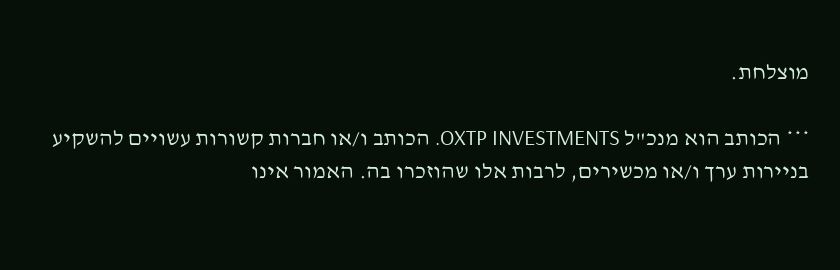מוצלחת.

*** הכותב הוא מנכ"ל OXTP INVESTMENTS. הכותב ו/או חברות קשורות עשויים להשקיע בניירות ערך ו/או מכשירים, לרבות אלו שהוזכרו בה. האמור אינו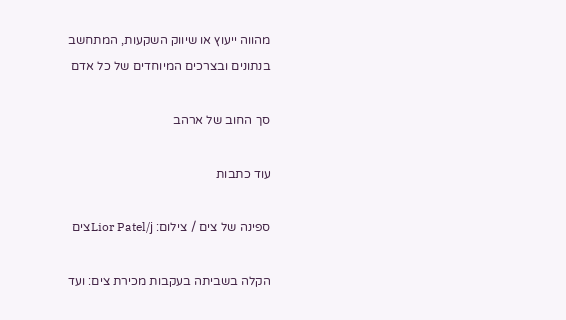מהווה ייעוץ או שיווק השקעות, המתחשב בנתונים ובצרכים המיוחדים של כל אדם

סך החוב של ארהב

עוד כתבות

ספינה של צים / צילום: Lior Patel/jצים

הקלה בשביתה בעקבות מכירת צים: ועד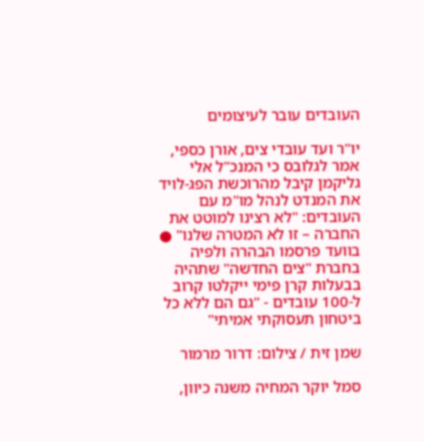העובדים עובר לעיצומים

יו"ר ועד עובדי צים, אורן כספי, אמר לגלובס כי המנכ"ל אלי גליקמן קיבל מהרוכשת הפג-לויד את המנדט לנהל מו"מ עם העובדים: "לא רצינו למוטט את החברה – זו לא המטרה שלנו" ● בוועד פרסמו הבהרה ולפיה בחברת "צים החדשה" שתהיה בבעלות קרן פימי ייקלטו קרוב ל-100 עובדים - "גם הם ללא כל ביטחון תעסוקתי אמיתי"

שמן זית / צילום: דרור מרמור

סמל יוקר המחיה משנה כיוון,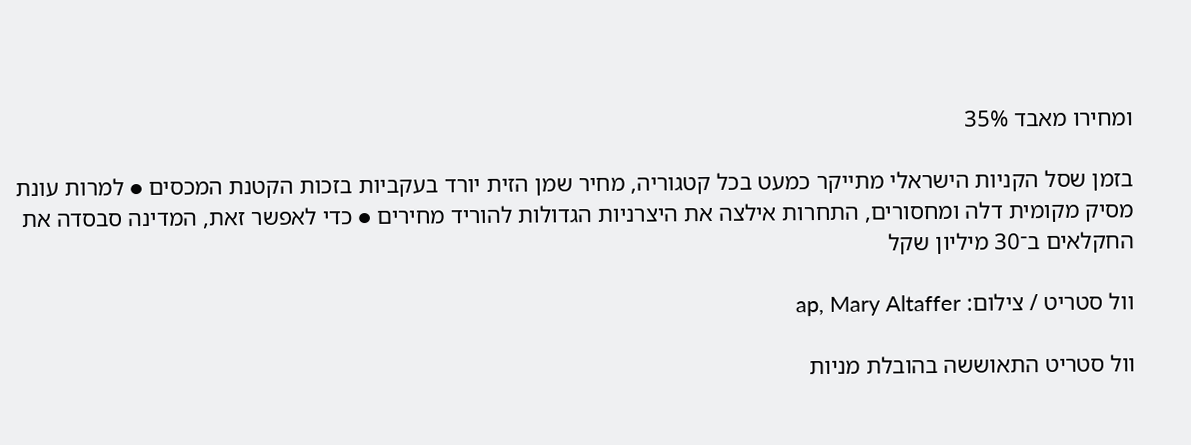ומחירו מאבד 35%

בזמן שסל הקניות הישראלי מתייקר כמעט בכל קטגוריה, מחיר שמן הזית יורד בעקביות בזכות הקטנת המכסים ● למרות עונת מסיק מקומית דלה ומחסורים, התחרות אילצה את היצרניות הגדולות להוריד מחירים ● כדי לאפשר זאת, המדינה סבסדה את החקלאים ב־30 מיליון שקל

וול סטריט / צילום: ap, Mary Altaffer

וול סטריט התאוששה בהובלת מניות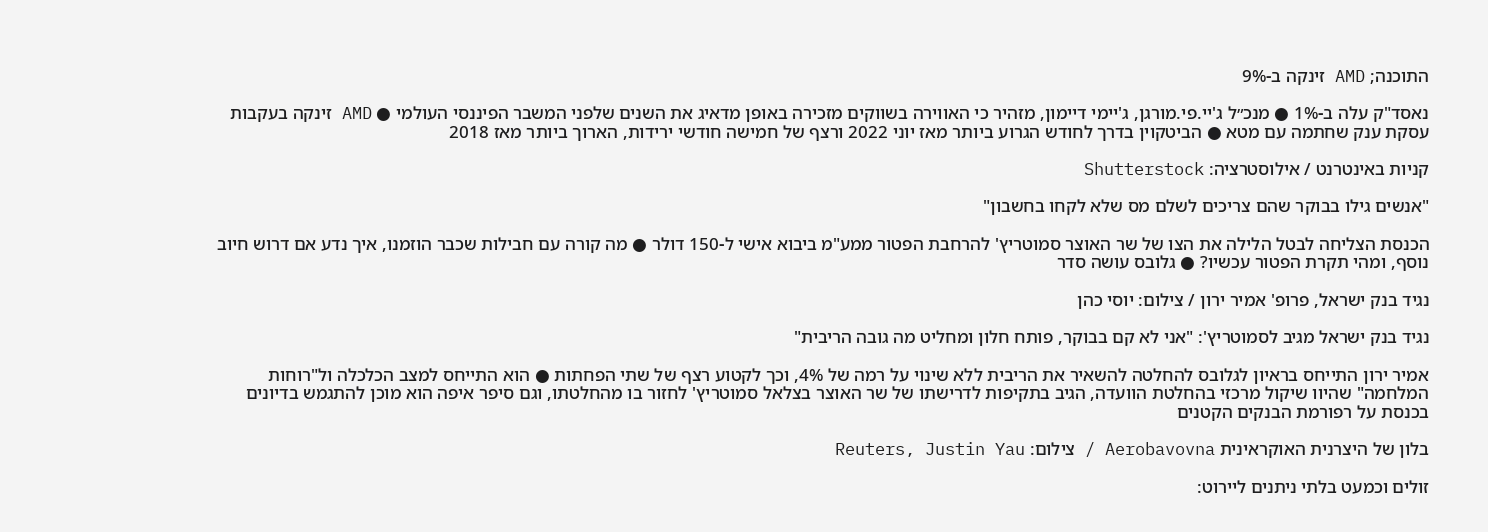התוכנה; AMD זינקה ב-9%

נאסד"ק עלה ב-1% ● מנכ״ל ג'יי.פי.מורגן, ג'יימי דיימון, מזהיר כי האווירה בשווקים מזכירה באופן מדאיג את השנים שלפני המשבר הפיננסי העולמי ● AMD זינקה בעקבות עסקת ענק שחתמה עם מטא ● הביטקוין בדרך לחודש הגרוע ביותר מאז יוני 2022 ורצף של חמישה חודשי ירידות, הארוך ביותר מאז 2018

קניות באינטרנט / אילוסטרציה: Shutterstock

"אנשים גילו בבוקר שהם צריכים לשלם מס שלא לקחו בחשבון"

הכנסת הצליחה לבטל הלילה את הצו של שר האוצר סמוטריץ' להרחבת הפטור ממע"מ ביבוא אישי ל-150 דולר ● מה קורה עם חבילות שכבר הוזמנו, איך נדע אם דרוש חיוב נוסף, ומהי תקרת הפטור עכשיו? ● גלובס עושה סדר

נגיד בנק ישראל, פרופ' אמיר ירון / צילום: יוסי כהן

נגיד בנק ישראל מגיב לסמוטריץ': "אני לא קם בבוקר, פותח חלון ומחליט מה גובה הריבית"

אמיר ירון התייחס בראיון לגלובס להחלטה להשאיר את הריבית ללא שינוי על רמה של 4%, וכך לקטוע רצף של שתי הפחתות ● הוא התייחס למצב הכלכלה ול"רוחות המלחמה" שהיוו שיקול מרכזי בהחלטת הוועדה, הגיב בתקיפות לדרישתו של שר האוצר בצלאל סמוטריץ' לחזור בו מהחלטתו, וגם סיפר איפה הוא מוכן להתגמש בדיונים בכנסת על רפורמת הבנקים הקטנים

בלון של היצרנית האוקראינית Aerobavovna / צילום: Reuters, Justin Yau

זולים וכמעט בלתי ניתנים ליירוט: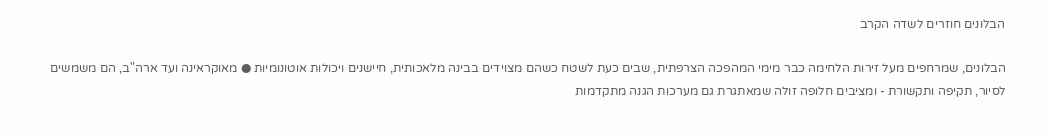הבלונים חוזרים לשדה הקרב

הבלונים, שמרחפים מעל זירות הלחימה כבר מימי המהפכה הצרפתית, שבים כעת לשטח כשהם מצוידים בבינה מלאכותית, חיישנים ויכולות אוטונומיות ● מאוקראינה ועד ארה"ב, הם משמשים לסיור, תקיפה ותקשורת - ומציבים חלופה זולה שמאתגרת גם מערכות הגנה מתקדמות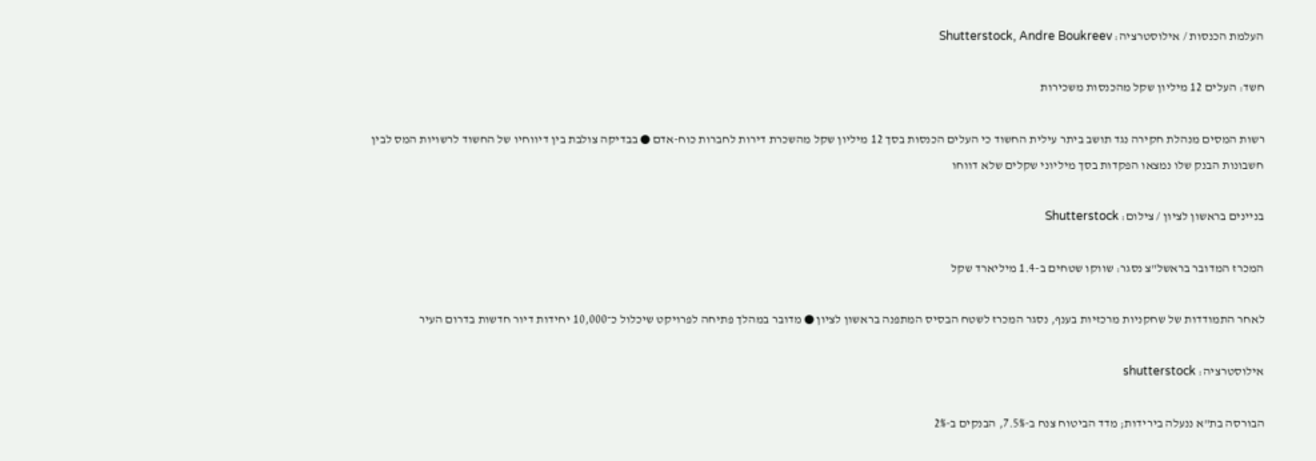העלמת הכנסות / אילוסטרציה: Shutterstock, Andre Boukreev

חשד: העלים 12 מיליון שקל מהכנסות משכירות

רשות המסים מנהלת חקירה נגד תושב ביתר עילית החשוד כי העלים הכנסות בסך 12 מיליון שקל מהשכרת דירות לחברות כוח-אדם ● בבדיקה צולבת בין דיווחיו של החשוד לרשויות המס לבין חשבונות הבנק שלו נמצאו הפקדות בסך מיליוני שקלים שלא דווחו

בניינים בראשון לציון / צילום: Shutterstock

המכרז המדובר בראשל"צ נסגר: שווקו שטחים ב-1.4 מיליארד שקל

לאחר התמודדות של שחקניות מרכזיות בענף, נסגר המכרז לשטח הבסיס המתפנה בראשון לציון ● מדובר במהלך פתיחה לפרויקט שיכלול כ־10,000 יחידות דיור חדשות בדרום העיר

אילוסטרציה: shutterstock

הבורסה בת"א ננעלה בירידות; מדד הביטוח צנח ב-7.5%, הבנקים ב-2%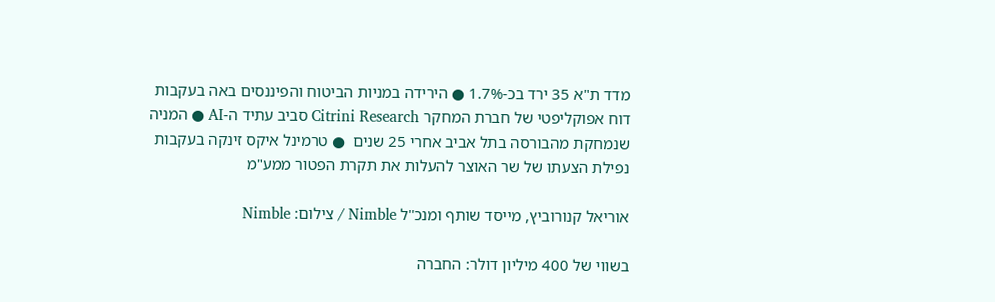מדד ת"א 35 ירד בכ-1.7% ● הירידה במניות הביטוח והפיננסים באה בעקבות דוח אפוקליפטי של חברת המחקר Citrini Research סביב עתיד ה-AI ● המניה שנמחקת מהבורסה בתל אביב אחרי 25 שנים  ● טרמינל איקס זינקה בעקבות נפילת הצעתו של שר האוצר להעלות את תקרת הפטור ממע"מ

אוריאל קנורוביץ, מייסד שותף ומנכ''ל Nimble / צילום: Nimble

בשווי של 400 מיליון דולר: החברה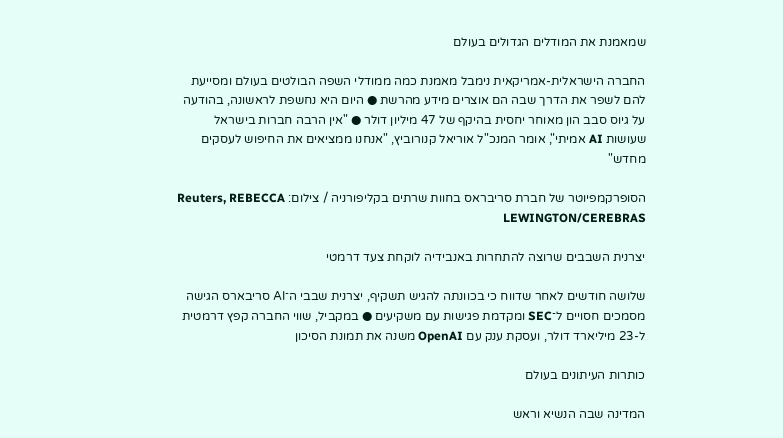שמאמנת את המודלים הגדולים בעולם

החברה הישראלית-אמריקאית נימבל מאמנת כמה ממודלי השפה הבולטים בעולם ומסייעת להם לשפר את הדרך שבה הם אוצרים מידע מהרשת ● היום היא נחשפת לראשונה, בהודעה על גיוס סבב הון מאוחר יחסית בהיקף של 47 מיליון דולר ● "אין הרבה חברות בישראל שעושות AI אמיתי", אומר המנכ"ל אוריאל קנורוביץ, "אנחנו ממציאים את החיפוש לעסקים מחדש"

הסופרקמפיוטר של חברת סריבראס בחוות שרתים בקליפורניה / צילום: Reuters, REBECCA LEWINGTON/CEREBRAS

יצרנית השבבים שרוצה להתחרות באנבידיה לוקחת צעד דרמטי

שלושה חודשים לאחר שדווח כי בכוונתה להגיש תשקיף, יצרנית שבבי ה־AI סריבארס הגישה מסמכים חסויים ל־SEC ומקדמת פגישות עם משקיעים ● במקביל, שווי החברה קפץ דרמטית ל-23 מיליארד דולר, ועסקת ענק עם OpenAI משנה את תמונת הסיכון

כותרות העיתונים בעולם

המדינה שבה הנשיא וראש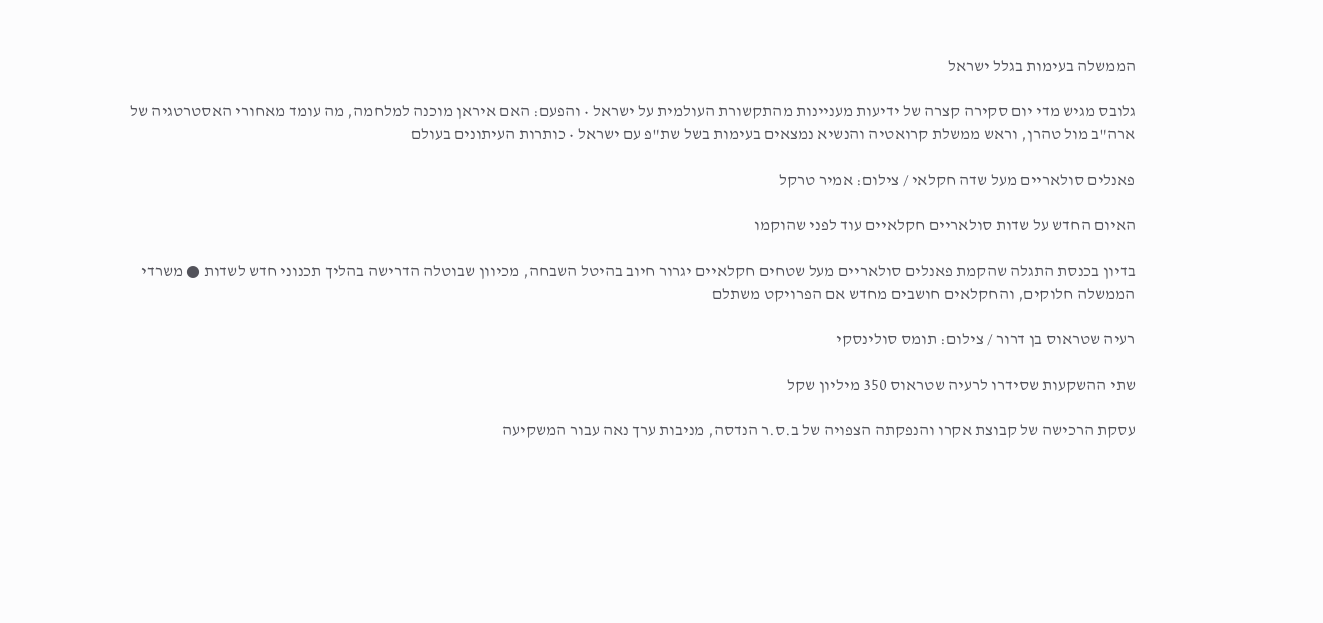הממשלה בעימות בגלל ישראל

גלובס מגיש מדי יום סקירה קצרה של ידיעות מעניינות מהתקשורת העולמית על ישראל • והפעם: האם איראן מוכנה למלחמה, מה עומד מאחורי האסטרטגיה של ארה"ב מול טהרן, וראש ממשלת קרואטיה והנשיא נמצאים בעימות בשל שת"פ עם ישראל • כותרות העיתונים בעולם

פאנלים סולאריים מעל שדה חקלאי / צילום: אמיר טרקל

האיום החדש על שדות סולאריים חקלאיים עוד לפני שהוקמו

בדיון בכנסת התגלה שהקמת פאנלים סולאריים מעל שטחים חקלאיים יגרור חיוב בהיטל השבחה, מכיוון שבוטלה הדרישה בהליך תכנוני חדש לשדות ● משרדי הממשלה חלוקים, והחקלאים חושבים מחדש אם הפרויקט משתלם

רעיה שטראוס בן דרור / צילום: תומס סולינסקי

שתי ההשקעות שסידרו לרעיה שטראוס 350 מיליון שקל

עסקת הרכישה של קבוצת אקרו והנפקתה הצפויה של ב.ס.ר הנדסה, מניבות ערך נאה עבור המשקיעה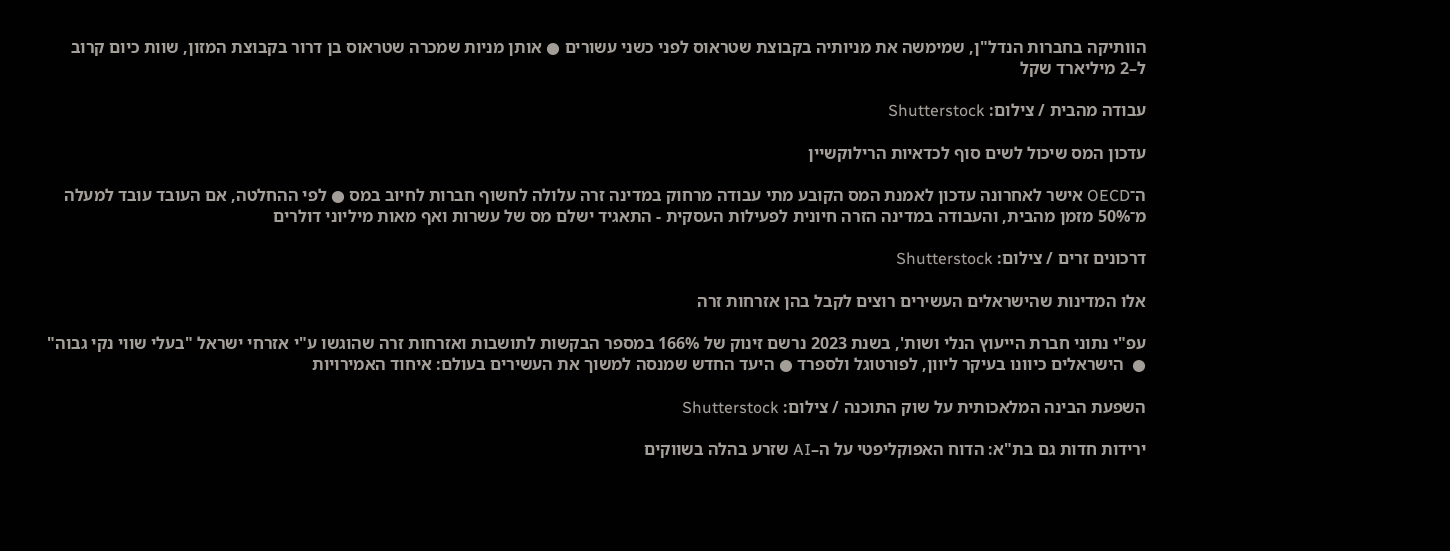הוותיקה בחברות הנדל"ן, שמימשה את מניותיה בקבוצת שטראוס לפני כשני עשורים ● אותן מניות שמכרה שטראוס בן דרור בקבוצת המזון, שוות כיום קרוב ל–2 מיליארד שקל

עבודה מהבית / צילום: Shutterstock

עדכון המס שיכול לשים סוף לכדאיות הרילוקשיין

ה־OECD אישר לאחרונה עדכון לאמנת המס הקובע מתי עבודה מרחוק במדינה זרה עלולה לחשוף חברות לחיוב במס ● לפי ההחלטה, אם העובד עובד למעלה מ־50% מזמן מהבית, והעבודה במדינה הזרה חיונית לפעילות העסקית - התאגיד ישלם מס של עשרות ואף מאות מיליוני דולרים

דרכונים זרים / צילום: Shutterstock

אלו המדינות שהישראלים העשירים רוצים לקבל בהן אזרחות זרה

עפ"י נתוני חברת הייעוץ הנלי ושות', בשנת 2023 נרשם זינוק של 166% במספר הבקשות לתושבות ואזרחות זרה שהוגשו ע"י אזרחי ישראל "בעלי שווי נקי גבוה" ●  הישראלים כיוונו בעיקר ליוון, לפורטוגל ולספרד ● היעד החדש שמנסה למשוך את העשירים בעולם: איחוד האמירויות

השפעת הבינה המלאכותית על שוק התוכנה / צילום: Shutterstock

ירידות חדות גם בת"א: הדוח האפוקליפטי על ה–AI שזרע בהלה בשווקים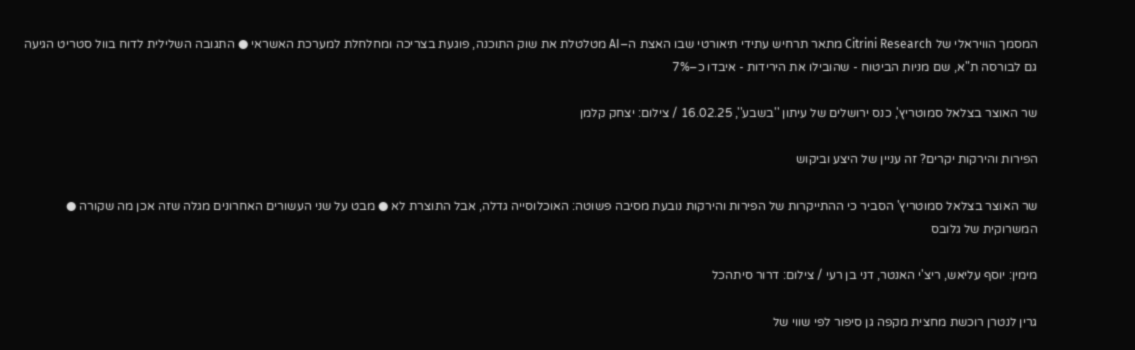המסמך הוויראלי של Citrini Research מתאר תרחיש עתידי תיאורטי שבו האצת ה–AI מטלטלת את שוק התוכנה, פוגעת בצריכה ומחלחלת למערכת האשראי ● התגובה השלילית לדוח בוול סטריט הגיעה גם לבורסה ת"א, שם מניות הביטוח - שהובילו את הירידות - איבדו כ–7%

שר האוצר בצלאל סמוטריץ', כנס ירושלים של עיתון ''בשבע'', 16.02.25 / צילום: יצחק קלמן

הפירות והירקות יקרים? זה עניין של היצע וביקוש

שר האוצר בצלאל סמוטריץ' הסביר כי ההתייקרות של הפירות והירקות נובעת מסיבה פשוטה: האוכלוסייה גדלה, אבל התוצרת לא ● מבט על שני העשורים האחרונים מגלה שזה אכן מה שקורה ● המשרוקית של גלובס

מימין: יוסף עליאש, ריצ'י האנטר, דני בן רעי / צילום: דרור סיתהכל

גרין לנטרן רוכשת מחצית מקפה גן סיפור לפי שווי של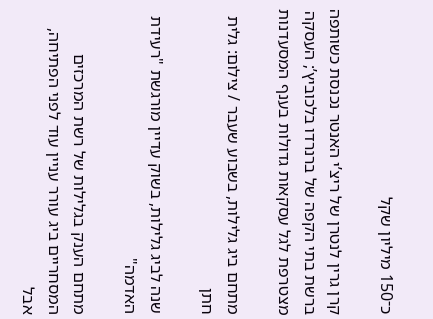כ־150 מיליון שקל

קרן גרין לנטרן של ריצ’י האנטר נכנסת כשותפה ברשת בתי הקפה של ברנרדו בלכוביץ’; העסקה מצטרפת לגל עסקאות גדולות בענף המסעדנות

מתחם ביג גלילות, בשבוע שעבר / צילום: גלית חתן

שנה לביג גלילות, בשוק עדיין מורגשת "רעידת האדמה"

מתחם הענק בגלילות של רשת המרכזים המסחריים ביג עורר עניין עוד לפני הפתיחה, אבל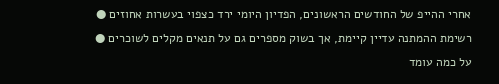אחרי ההייפ של החודשים הראשונים, הפדיון היומי ירד כצפוי בעשרות אחוזים ● רשימת ההמתנה עדיין קיימת, אך בשוק מספרים גם על תנאים מקלים לשוכרים ● על כמה עומד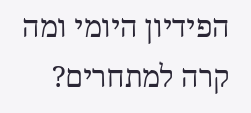הפידיון היומי ומה קרה למתחרים?